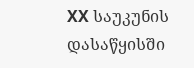XX საუკუნის დასაწყისში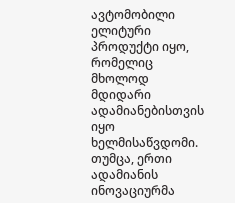ავტომობილი ელიტური პროდუქტი იყო, რომელიც მხოლოდ მდიდარი ადამიანებისთვის იყო ხელმისაწვდომი. თუმცა, ერთი ადამიანის ინოვაციურმა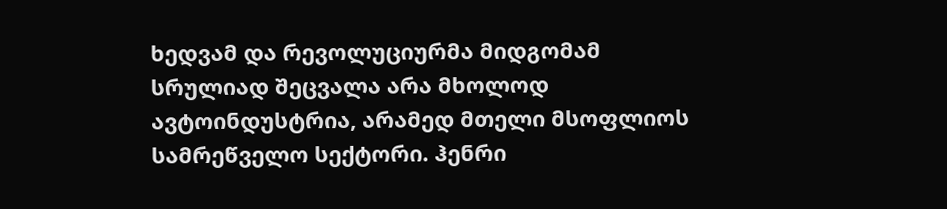ხედვამ და რევოლუციურმა მიდგომამ სრულიად შეცვალა არა მხოლოდ ავტოინდუსტრია, არამედ მთელი მსოფლიოს სამრეწველო სექტორი. ჰენრი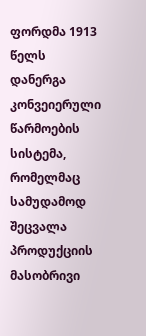ფორდმა 1913 წელს დანერგა კონვეიერული წარმოების სისტემა, რომელმაც სამუდამოდ შეცვალა პროდუქციის მასობრივი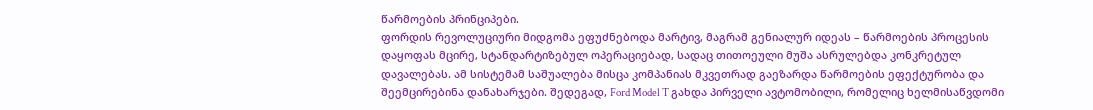წარმოების პრინციპები.
ფორდის რევოლუციური მიდგომა ეფუძნებოდა მარტივ, მაგრამ გენიალურ იდეას – წარმოების პროცესის დაყოფას მცირე, სტანდარტიზებულ ოპერაციებად, სადაც თითოეული მუშა ასრულებდა კონკრეტულ დავალებას. ამ სისტემამ საშუალება მისცა კომპანიას მკვეთრად გაეზარდა წარმოების ეფექტურობა და შეემცირებინა დანახარჯები. შედეგად, Ford Model T გახდა პირველი ავტომობილი, რომელიც ხელმისაწვდომი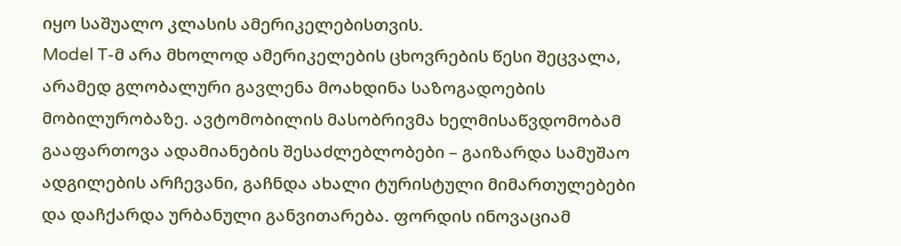იყო საშუალო კლასის ამერიკელებისთვის.
Model T-მ არა მხოლოდ ამერიკელების ცხოვრების წესი შეცვალა, არამედ გლობალური გავლენა მოახდინა საზოგადოების მობილურობაზე. ავტომობილის მასობრივმა ხელმისაწვდომობამ გააფართოვა ადამიანების შესაძლებლობები – გაიზარდა სამუშაო ადგილების არჩევანი, გაჩნდა ახალი ტურისტული მიმართულებები და დაჩქარდა ურბანული განვითარება. ფორდის ინოვაციამ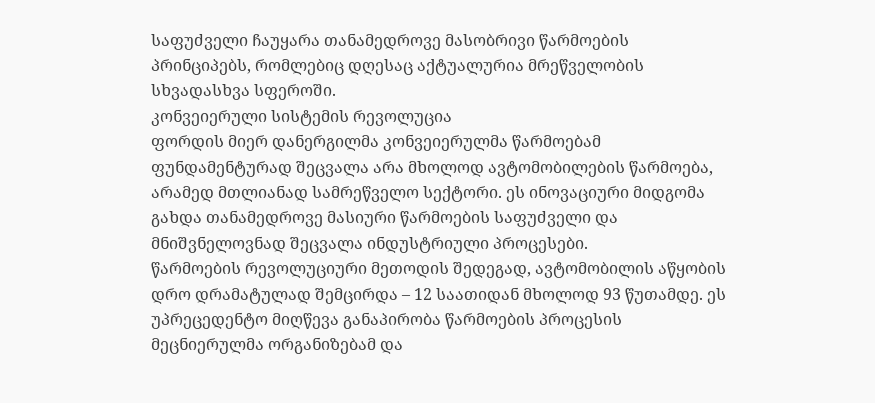საფუძველი ჩაუყარა თანამედროვე მასობრივი წარმოების პრინციპებს, რომლებიც დღესაც აქტუალურია მრეწველობის სხვადასხვა სფეროში.
კონვეიერული სისტემის რევოლუცია
ფორდის მიერ დანერგილმა კონვეიერულმა წარმოებამ ფუნდამენტურად შეცვალა არა მხოლოდ ავტომობილების წარმოება, არამედ მთლიანად სამრეწველო სექტორი. ეს ინოვაციური მიდგომა გახდა თანამედროვე მასიური წარმოების საფუძველი და მნიშვნელოვნად შეცვალა ინდუსტრიული პროცესები.
წარმოების რევოლუციური მეთოდის შედეგად, ავტომობილის აწყობის დრო დრამატულად შემცირდა – 12 საათიდან მხოლოდ 93 წუთამდე. ეს უპრეცედენტო მიღწევა განაპირობა წარმოების პროცესის მეცნიერულმა ორგანიზებამ და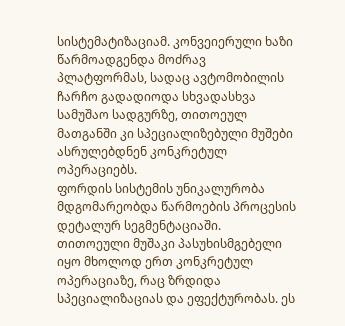სისტემატიზაციამ. კონვეიერული ხაზი წარმოადგენდა მოძრავ პლატფორმას, სადაც ავტომობილის ჩარჩო გადადიოდა სხვადასხვა სამუშაო სადგურზე, თითოეულ მათგანში კი სპეციალიზებული მუშები ასრულებდნენ კონკრეტულ ოპერაციებს.
ფორდის სისტემის უნიკალურობა მდგომარეობდა წარმოების პროცესის დეტალურ სეგმენტაციაში. თითოეული მუშაკი პასუხისმგებელი იყო მხოლოდ ერთ კონკრეტულ ოპერაციაზე, რაც ზრდიდა სპეციალიზაციას და ეფექტურობას. ეს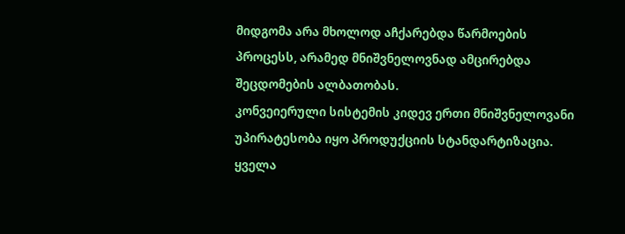მიდგომა არა მხოლოდ აჩქარებდა წარმოების პროცესს, არამედ მნიშვნელოვნად ამცირებდა შეცდომების ალბათობას.
კონვეიერული სისტემის კიდევ ერთი მნიშვნელოვანი უპირატესობა იყო პროდუქციის სტანდარტიზაცია. ყველა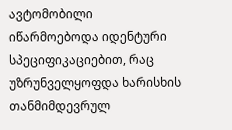ავტომობილი იწარმოებოდა იდენტური სპეციფიკაციებით, რაც უზრუნველყოფდა ხარისხის თანმიმდევრულ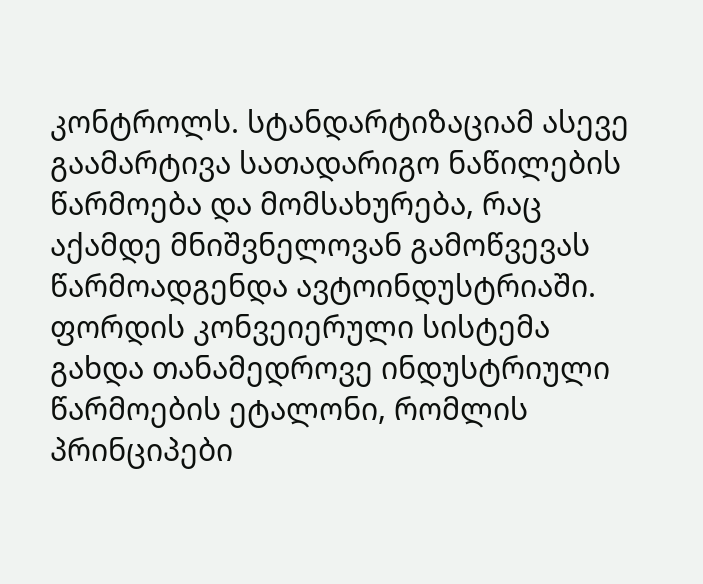კონტროლს. სტანდარტიზაციამ ასევე გაამარტივა სათადარიგო ნაწილების წარმოება და მომსახურება, რაც აქამდე მნიშვნელოვან გამოწვევას წარმოადგენდა ავტოინდუსტრიაში.
ფორდის კონვეიერული სისტემა გახდა თანამედროვე ინდუსტრიული წარმოების ეტალონი, რომლის პრინციპები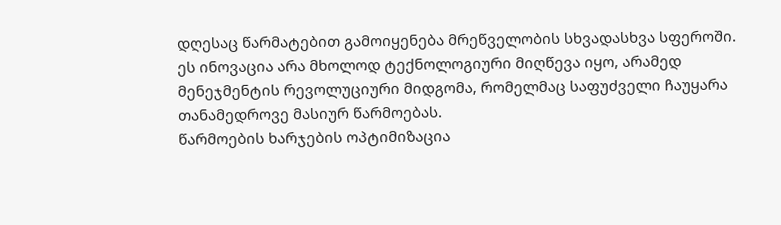დღესაც წარმატებით გამოიყენება მრეწველობის სხვადასხვა სფეროში. ეს ინოვაცია არა მხოლოდ ტექნოლოგიური მიღწევა იყო, არამედ მენეჯმენტის რევოლუციური მიდგომა, რომელმაც საფუძველი ჩაუყარა თანამედროვე მასიურ წარმოებას.
წარმოების ხარჯების ოპტიმიზაცია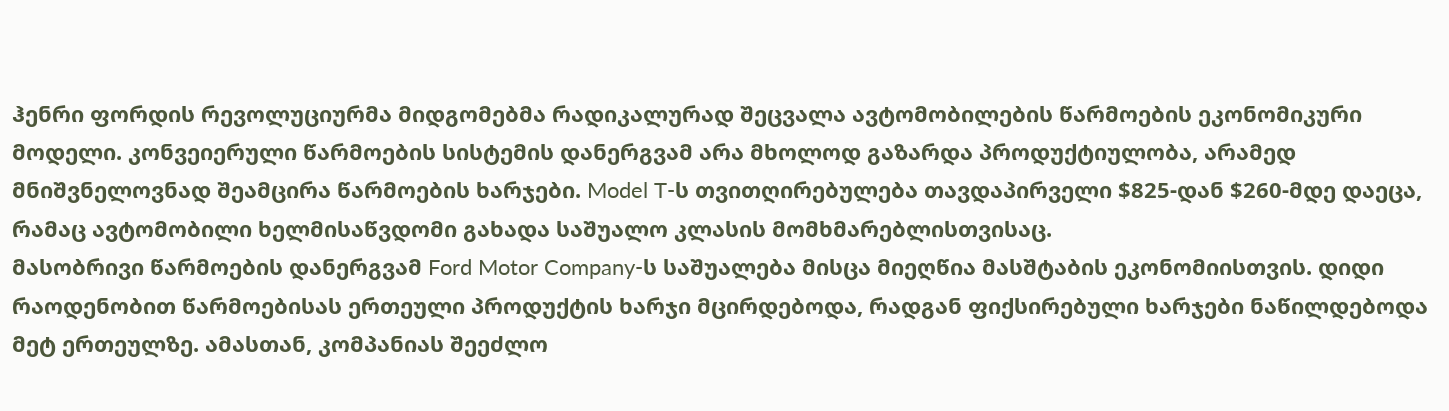ჰენრი ფორდის რევოლუციურმა მიდგომებმა რადიკალურად შეცვალა ავტომობილების წარმოების ეკონომიკური მოდელი. კონვეიერული წარმოების სისტემის დანერგვამ არა მხოლოდ გაზარდა პროდუქტიულობა, არამედ მნიშვნელოვნად შეამცირა წარმოების ხარჯები. Model T-ს თვითღირებულება თავდაპირველი $825-დან $260-მდე დაეცა, რამაც ავტომობილი ხელმისაწვდომი გახადა საშუალო კლასის მომხმარებლისთვისაც.
მასობრივი წარმოების დანერგვამ Ford Motor Company-ს საშუალება მისცა მიეღწია მასშტაბის ეკონომიისთვის. დიდი რაოდენობით წარმოებისას ერთეული პროდუქტის ხარჯი მცირდებოდა, რადგან ფიქსირებული ხარჯები ნაწილდებოდა მეტ ერთეულზე. ამასთან, კომპანიას შეეძლო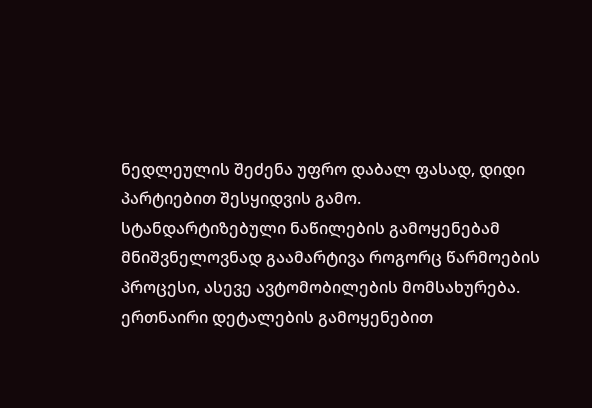ნედლეულის შეძენა უფრო დაბალ ფასად, დიდი პარტიებით შესყიდვის გამო.
სტანდარტიზებული ნაწილების გამოყენებამ მნიშვნელოვნად გაამარტივა როგორც წარმოების პროცესი, ასევე ავტომობილების მომსახურება. ერთნაირი დეტალების გამოყენებით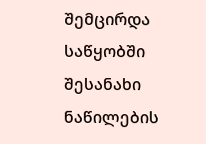შემცირდა საწყობში შესანახი ნაწილების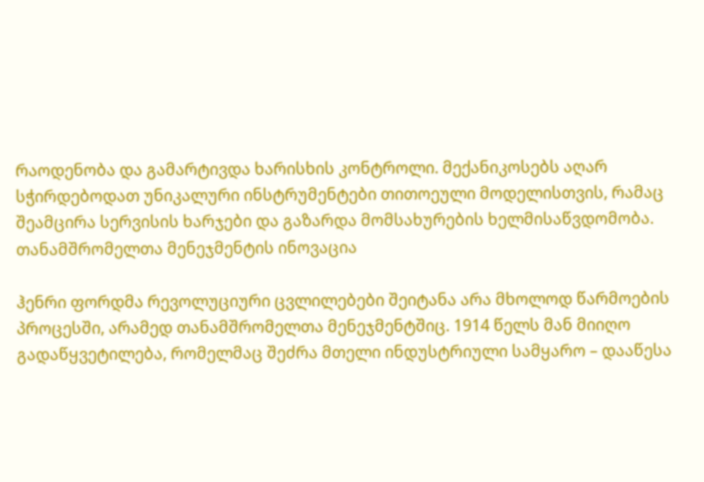რაოდენობა და გამარტივდა ხარისხის კონტროლი. მექანიკოსებს აღარ სჭირდებოდათ უნიკალური ინსტრუმენტები თითოეული მოდელისთვის, რამაც შეამცირა სერვისის ხარჯები და გაზარდა მომსახურების ხელმისაწვდომობა.
თანამშრომელთა მენეჯმენტის ინოვაცია

ჰენრი ფორდმა რევოლუციური ცვლილებები შეიტანა არა მხოლოდ წარმოების პროცესში, არამედ თანამშრომელთა მენეჯმენტშიც. 1914 წელს მან მიიღო გადაწყვეტილება, რომელმაც შეძრა მთელი ინდუსტრიული სამყარო – დააწესა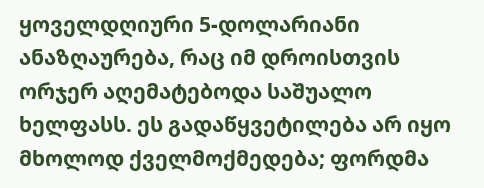ყოველდღიური 5-დოლარიანი ანაზღაურება, რაც იმ დროისთვის ორჯერ აღემატებოდა საშუალო ხელფასს. ეს გადაწყვეტილება არ იყო მხოლოდ ქველმოქმედება; ფორდმა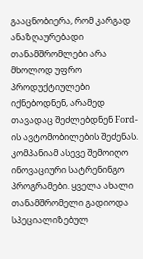გააცნობიერა, რომ კარგად ანაზღაურებადი თანამშრომლები არა მხოლოდ უფრო პროდუქტიულები იქნებოდნენ, არამედ თავადაც შეძლებდნენ Ford-ის ავტომობილების შეძენას.
კომპანიამ ასევე შემოიღო ინოვაციური სატრენინგო პროგრამები. ყველა ახალი თანამშრომელი გადიოდა სპეციალიზებულ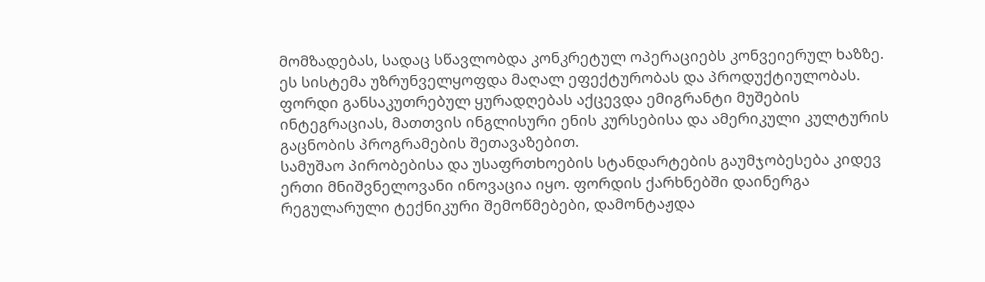მომზადებას, სადაც სწავლობდა კონკრეტულ ოპერაციებს კონვეიერულ ხაზზე. ეს სისტემა უზრუნველყოფდა მაღალ ეფექტურობას და პროდუქტიულობას. ფორდი განსაკუთრებულ ყურადღებას აქცევდა ემიგრანტი მუშების ინტეგრაციას, მათთვის ინგლისური ენის კურსებისა და ამერიკული კულტურის გაცნობის პროგრამების შეთავაზებით.
სამუშაო პირობებისა და უსაფრთხოების სტანდარტების გაუმჯობესება კიდევ ერთი მნიშვნელოვანი ინოვაცია იყო. ფორდის ქარხნებში დაინერგა რეგულარული ტექნიკური შემოწმებები, დამონტაჟდა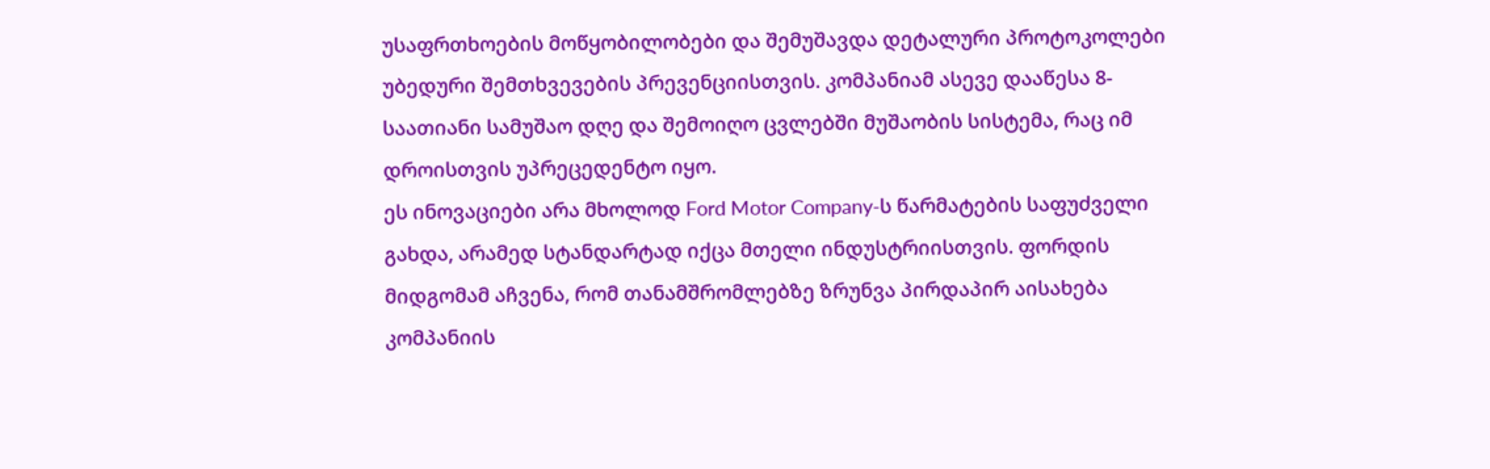უსაფრთხოების მოწყობილობები და შემუშავდა დეტალური პროტოკოლები უბედური შემთხვევების პრევენციისთვის. კომპანიამ ასევე დააწესა 8-საათიანი სამუშაო დღე და შემოიღო ცვლებში მუშაობის სისტემა, რაც იმ დროისთვის უპრეცედენტო იყო.
ეს ინოვაციები არა მხოლოდ Ford Motor Company-ს წარმატების საფუძველი გახდა, არამედ სტანდარტად იქცა მთელი ინდუსტრიისთვის. ფორდის მიდგომამ აჩვენა, რომ თანამშრომლებზე ზრუნვა პირდაპირ აისახება კომპანიის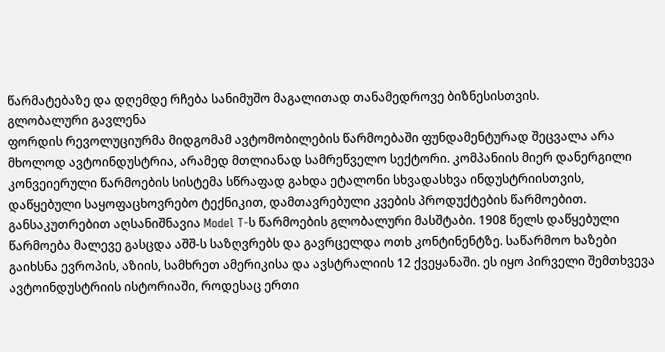წარმატებაზე და დღემდე რჩება სანიმუშო მაგალითად თანამედროვე ბიზნესისთვის.
გლობალური გავლენა
ფორდის რევოლუციურმა მიდგომამ ავტომობილების წარმოებაში ფუნდამენტურად შეცვალა არა მხოლოდ ავტოინდუსტრია, არამედ მთლიანად სამრეწველო სექტორი. კომპანიის მიერ დანერგილი კონვეიერული წარმოების სისტემა სწრაფად გახდა ეტალონი სხვადასხვა ინდუსტრიისთვის, დაწყებული საყოფაცხოვრებო ტექნიკით, დამთავრებული კვების პროდუქტების წარმოებით.
განსაკუთრებით აღსანიშნავია Model T-ს წარმოების გლობალური მასშტაბი. 1908 წელს დაწყებული წარმოება მალევე გასცდა აშშ-ს საზღვრებს და გავრცელდა ოთხ კონტინენტზე. საწარმოო ხაზები გაიხსნა ევროპის, აზიის, სამხრეთ ამერიკისა და ავსტრალიის 12 ქვეყანაში. ეს იყო პირველი შემთხვევა ავტოინდუსტრიის ისტორიაში, როდესაც ერთი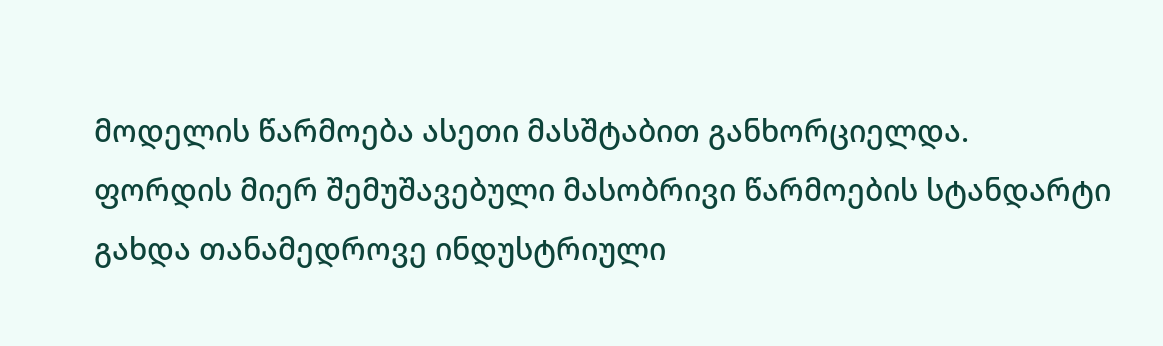მოდელის წარმოება ასეთი მასშტაბით განხორციელდა.
ფორდის მიერ შემუშავებული მასობრივი წარმოების სტანდარტი გახდა თანამედროვე ინდუსტრიული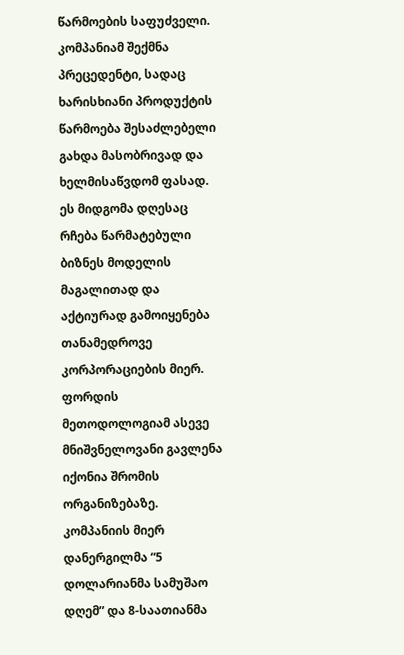წარმოების საფუძველი. კომპანიამ შექმნა პრეცედენტი, სადაც ხარისხიანი პროდუქტის წარმოება შესაძლებელი გახდა მასობრივად და ხელმისაწვდომ ფასად. ეს მიდგომა დღესაც რჩება წარმატებული ბიზნეს მოდელის მაგალითად და აქტიურად გამოიყენება თანამედროვე კორპორაციების მიერ.
ფორდის მეთოდოლოგიამ ასევე მნიშვნელოვანი გავლენა იქონია შრომის ორგანიზებაზე. კომპანიის მიერ დანერგილმა “5 დოლარიანმა სამუშაო დღემ” და 8-საათიანმა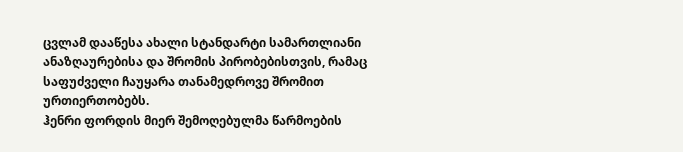ცვლამ დააწესა ახალი სტანდარტი სამართლიანი ანაზღაურებისა და შრომის პირობებისთვის, რამაც საფუძველი ჩაუყარა თანამედროვე შრომით ურთიერთობებს.
ჰენრი ფორდის მიერ შემოღებულმა წარმოების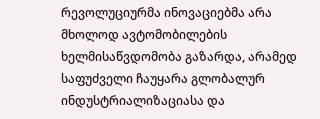რევოლუციურმა ინოვაციებმა არა მხოლოდ ავტომობილების ხელმისაწვდომობა გაზარდა, არამედ საფუძველი ჩაუყარა გლობალურ ინდუსტრიალიზაციასა და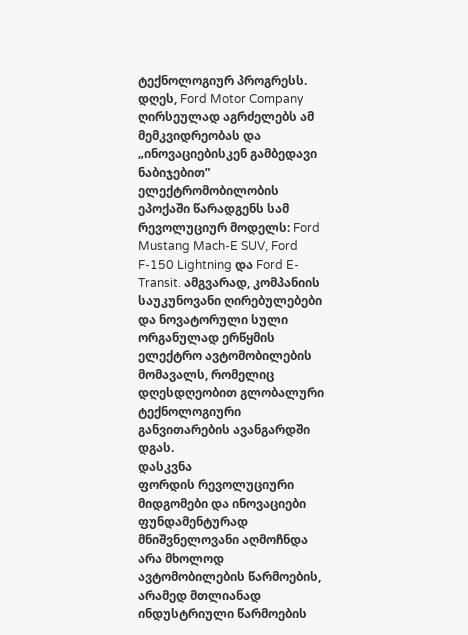ტექნოლოგიურ პროგრესს. დღეს, Ford Motor Company ღირსეულად აგრძელებს ამ მემკვიდრეობას და „ინოვაციებისკენ გამბედავი ნაბიჯებით” ელექტრომობილობის ეპოქაში წარადგენს სამ რევოლუციურ მოდელს: Ford Mustang Mach-E SUV, Ford F-150 Lightning და Ford E-Transit. ამგვარად, კომპანიის საუკუნოვანი ღირებულებები და ნოვატორული სული ორგანულად ერწყმის ელექტრო ავტომობილების მომავალს, რომელიც დღესდღეობით გლობალური ტექნოლოგიური განვითარების ავანგარდში დგას.
დასკვნა
ფორდის რევოლუციური მიდგომები და ინოვაციები ფუნდამენტურად მნიშვნელოვანი აღმოჩნდა არა მხოლოდ ავტომობილების წარმოების, არამედ მთლიანად ინდუსტრიული წარმოების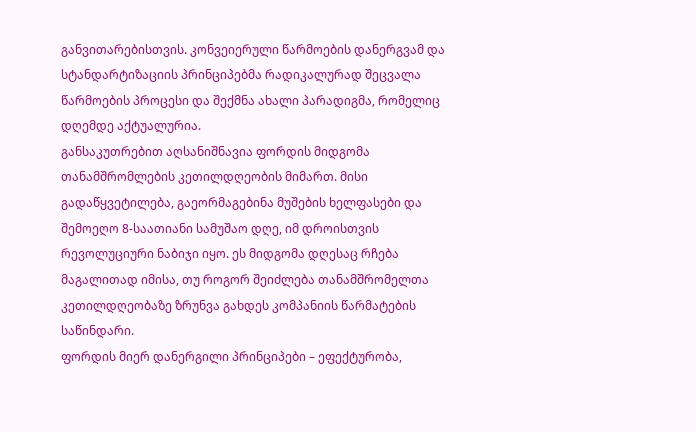განვითარებისთვის. კონვეიერული წარმოების დანერგვამ და სტანდარტიზაციის პრინციპებმა რადიკალურად შეცვალა წარმოების პროცესი და შექმნა ახალი პარადიგმა, რომელიც დღემდე აქტუალურია.
განსაკუთრებით აღსანიშნავია ფორდის მიდგომა თანამშრომლების კეთილდღეობის მიმართ. მისი გადაწყვეტილება, გაეორმაგებინა მუშების ხელფასები და შემოეღო 8-საათიანი სამუშაო დღე, იმ დროისთვის რევოლუციური ნაბიჯი იყო. ეს მიდგომა დღესაც რჩება მაგალითად იმისა, თუ როგორ შეიძლება თანამშრომელთა კეთილდღეობაზე ზრუნვა გახდეს კომპანიის წარმატების საწინდარი.
ფორდის მიერ დანერგილი პრინციპები – ეფექტურობა,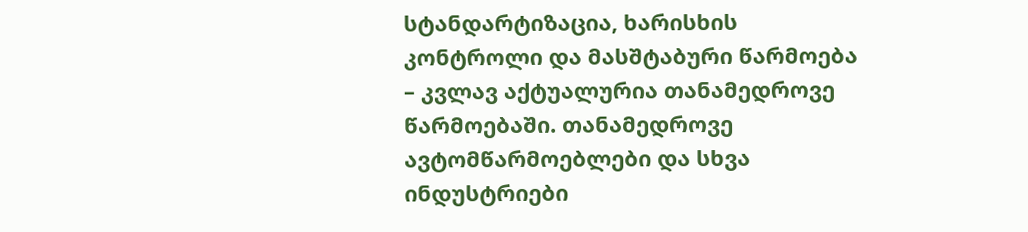სტანდარტიზაცია, ხარისხის კონტროლი და მასშტაბური წარმოება – კვლავ აქტუალურია თანამედროვე წარმოებაში. თანამედროვე ავტომწარმოებლები და სხვა ინდუსტრიები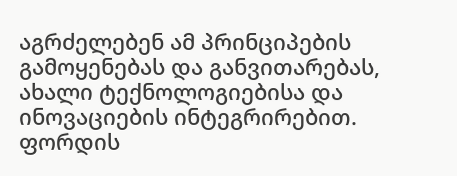აგრძელებენ ამ პრინციპების გამოყენებას და განვითარებას, ახალი ტექნოლოგიებისა და ინოვაციების ინტეგრირებით. ფორდის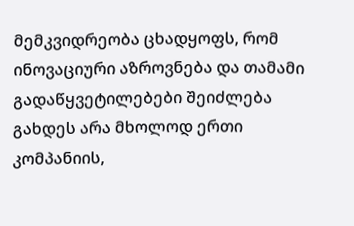მემკვიდრეობა ცხადყოფს, რომ ინოვაციური აზროვნება და თამამი გადაწყვეტილებები შეიძლება გახდეს არა მხოლოდ ერთი კომპანიის,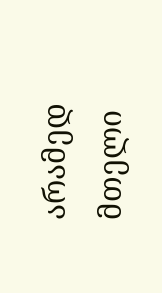არამედ მთელი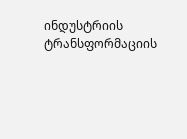ინდუსტრიის ტრანსფორმაციის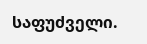საფუძველი.